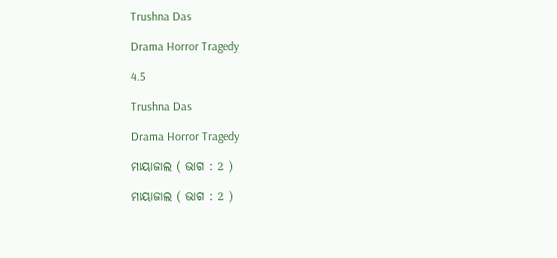Trushna Das

Drama Horror Tragedy

4.5

Trushna Das

Drama Horror Tragedy

ମାୟାଜାଲ ( ଭାଗ : 2 )

ମାୟାଜାଲ ( ଭାଗ : 2 )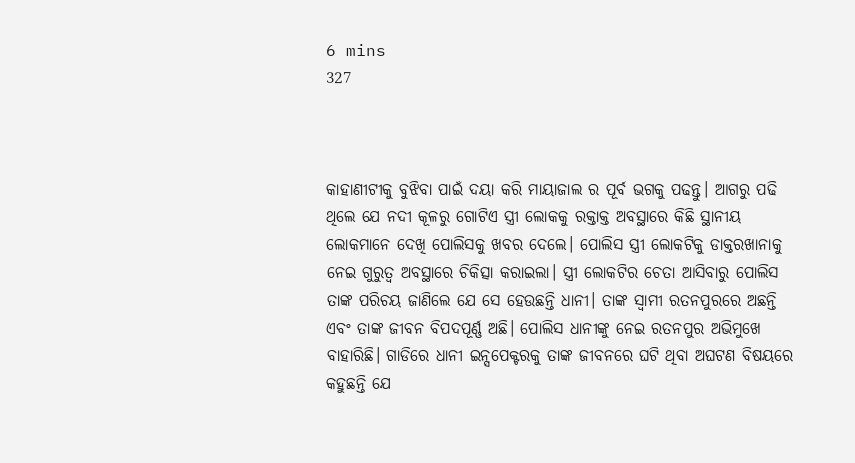6 mins
327



କାହାଣୀଟୀକୁ ବୁଝିବା ପାଇଁ ଦୟା କରି ମାୟାଜାଲ ର ପୂର୍ବ ଭଗକୁ ପଢନ୍ତୁ। ଆଗରୁ ପଢି ଥିଲେ ଯେ ନଦୀ କୂଳରୁ ଗୋଟିଏ ସ୍ତ୍ରୀ ଲୋକକୁ ରକ୍ତାକ୍ତ ଅବସ୍ଥାରେ କିଛି ସ୍ଥାନୀୟ ଲୋକମାନେ ଦେଖି ପୋଲିସକୁ ଖବର ଦେଲେ। ପୋଲିସ ସ୍ତ୍ରୀ ଲୋକଟିକୁ ଡାକ୍ତରଖାନାକୁ ନେଇ ଗୁରୁତ୍ବ ଅବସ୍ଥାରେ ଚିକିତ୍ସା କରାଇଲା। ସ୍ତ୍ରୀ ଲୋକଟିର ଚେତା ଆସିବାରୁ ପୋଲିସ ତାଙ୍କ ପରିଚୟ ଜାଣିଲେ ଯେ ସେ ହେଉଛନ୍ତି ଧାନୀ। ତାଙ୍କ ସ୍ୱାମୀ ରତନପୁରରେ ଅଛନ୍ତି ଏବଂ ତାଙ୍କ ଜୀବନ ବିପଦପୂର୍ଣ୍ଣ ଅଛି। ପୋଲିସ ଧାନୀଙ୍କୁ ନେଇ ରତନପୁର ଅଭିମୁଖେ ବାହାରିଛି। ଗାଡିରେ ଧାନୀ ଇନ୍ସପେକ୍ଟରକୁ ତାଙ୍କ ଜୀବନରେ ଘଟି ଥିବା ଅଘଟଣ ବିଷୟରେ କହୁଛନ୍ତି ଯେ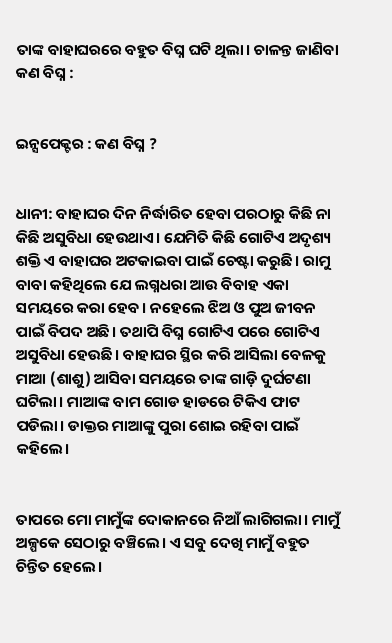ତାଙ୍କ ବାହାଘରରେ ବହୁତ ବିଘ୍ନ ଘଟି ଥିଲା। ଚାଳନ୍ତ ଜାଣିବା କଣ ବିଘ୍ନ :


ଇନ୍ସପେକ୍ଟର : କଣ ବିଘ୍ନ ?


ଧାନୀ: ବାହାଘର ଦିନ ନିର୍ଦ୍ଧାରିତ ହେବା ପରଠାରୁ କିଛି ନା କିଛି ଅସୁବିଧା ହେଉଥାଏ। ଯେମିତି କିଛି ଗୋଟିଏ ଅଦୃଶ୍ୟ ଶକ୍ତି ଏ ବାହାଘର ଅଟକାଇବା ପାଇଁ ଚେଷ୍ଟା କରୁଛି। ରାମୁ ବାବା କହିଥିଲେ ଯେ ଲଗ୍ନଧରା ଆଉ ବିବାହ ଏକା ସମୟରେ କରା ହେବ। ନହେଲେ ଝିଅ ଓ ପୁଅ ଜୀବନ ପାଇଁ ବିପଦ ଅଛି। ତଥାପି ବିଘ୍ନ ଗୋଟିଏ ପରେ ଗୋଟିଏ ଅସୁବିଧା ହେଉଛି। ବାହାଘର ସ୍ଥିର କରି ଆସିଲା ବେଳକୁ ମାଆ (ଶାଶୁ) ଆସିବା ସମୟରେ ତାଙ୍କ ଗାଡ଼ି ଦୁର୍ଘଟଣା ଘଟିଲା। ମାଆଙ୍କ ବାମ ଗୋଡ ହାଡରେ ଟିକିଏ ଫାଟ ପଡିଲା। ଡାକ୍ତର ମାଆଙ୍କୁ ପୁରା ଶୋଇ ରହିବା ପାଇଁ କହିଲେ।


ତାପରେ ମୋ ମାମୁଁଙ୍କ ଦୋକାନରେ ନିଆଁ ଲାଗିଗଲା। ମାମୁଁ ଅଳ୍ପକେ ସେଠାରୁ ବଞ୍ଚିଲେ। ଏ ସବୁ ଦେଖି ମାମୁଁ ବହୁତ ଚିନ୍ତିତ ହେଲେ।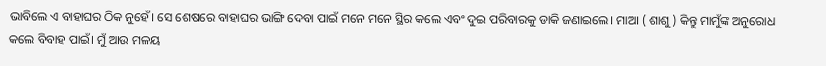ଭାବିଲେ ଏ ବାହାଘର ଠିକ ନୁହେଁ। ସେ ଶେଷରେ ବାହାଘର ଭାଙ୍ଗି ଦେବା ପାଇଁ ମନେ ମନେ ସ୍ଥିର କଲେ ଏବଂ ଦୁଇ ପରିବାରକୁ ଡାକି ଜଣାଇଲେ। ମାଆ ( ଶାଶୁ ) କିନ୍ତୁ ମାମୁଁଙ୍କ ଅନୁରୋଧ କଲେ ବିବାହ ପାଇଁ। ମୁଁ ଆଉ ମଳୟ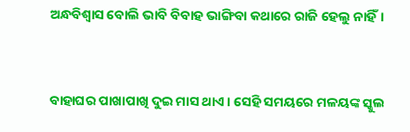ଅନ୍ଧବିଶ୍ୱାସ ବୋଲି ଭାବି ବିବାହ ଭାଙ୍ଗିବା କଥାରେ ରାଜି ହେଲୁ ନାହିଁ।


ବାହାଘର ପାଖାପାଖି ଦୁଇ ମାସ ଥାଏ। ସେହି ସମୟରେ ମଳୟଙ୍କ ସ୍କୁଲ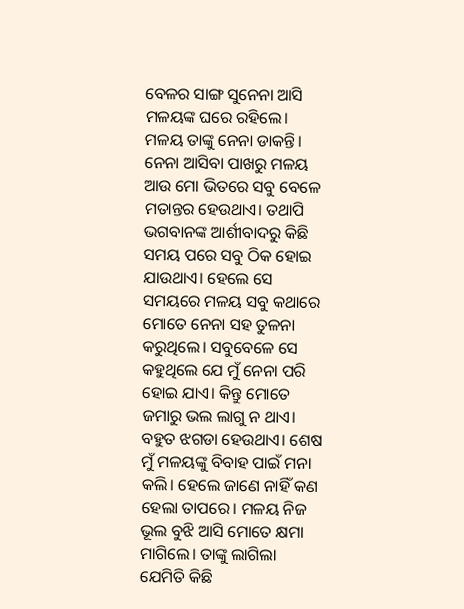ବେଳର ସାଙ୍ଗ ସୁନେନା ଆସି ମଳୟଙ୍କ ଘରେ ରହିଲେ। ମଳୟ ତାଙ୍କୁ ନେନା ଡାକନ୍ତି। ନେନା ଆସିବା ପାଖରୁ ମଳୟ ଆଉ ମୋ ଭିତରେ ସବୁ ବେଳେ ମତାନ୍ତର ହେଉଥାଏ। ତଥାପି ଭଗବାନଙ୍କ ଆର୍ଶୀବାଦରୁ କିଛି ସମୟ ପରେ ସବୁ ଠିକ ହୋଇ ଯାଉଥାଏ। ହେଲେ ସେ ସମୟରେ ମଳୟ ସବୁ କଥାରେ ମୋତେ ନେନା ସହ ତୁଳନା କରୁଥିଲେ। ସବୁବେଳେ ସେ କହୁଥିଲେ ଯେ ମୁଁ ନେନା ପରି ହୋଇ ଯାଏ। କିନ୍ତୁ ମୋତେ ଜମାରୁ ଭଲ ଲାଗୁ ନ ଥାଏ। ବହୁତ ଝଗଡା ହେଉଥାଏ। ଶେଷ ମୁଁ ମଳୟଙ୍କୁ ବିବାହ ପାଇଁ ମନା କଲି। ହେଲେ ଜାଣେ ନାହିଁ କଣ ହେଲା ତାପରେ। ମଳୟ ନିଜ ଭୂଲ ବୁଝି ଆସି ମୋତେ କ୍ଷମା ମାଗିଲେ। ତାଙ୍କୁ ଲାଗିଲା ଯେମିତି କିଛି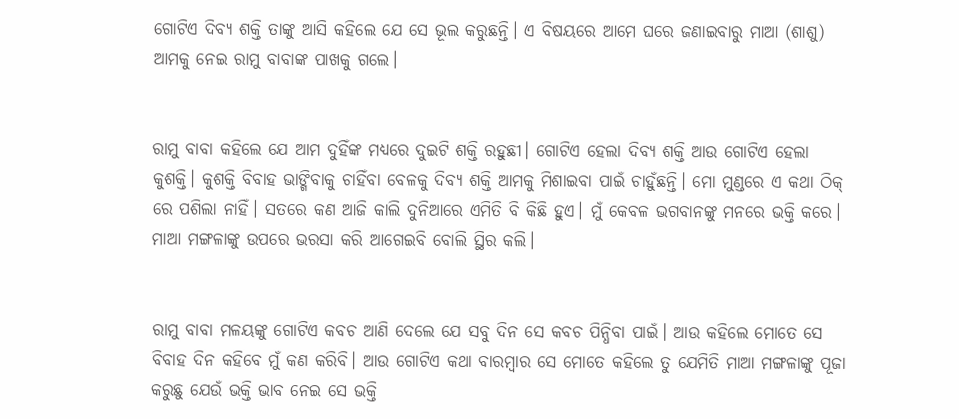ଗୋଟିଏ ଦିବ୍ୟ ଶକ୍ତି ତାଙ୍କୁ ଆସି କହିଲେ ଯେ ସେ ଭୂଲ କରୁଛନ୍ତି। ଏ ବିଷୟରେ ଆମେ ଘରେ ଜଣାଇବାରୁ ମାଆ (ଶାଶୁ) ଆମକୁ ନେଇ ରାମୁ ବାବାଙ୍କ ପାଖକୁ ଗଲେ।


ରାମୁ ବାବା କହିଲେ ଯେ ଆମ ଦୁହିଁଙ୍କ ମଧ୍ୟରେ ଦୁଇଟି ଶକ୍ତି ରହୁଛୀ। ଗୋଟିଏ ହେଲା ଦିବ୍ୟ ଶକ୍ତି ଆଉ ଗୋଟିଏ ହେଲା କୁଶକ୍ତି। କୁଶକ୍ତି ବିବାହ ଭାଙ୍ଗିବାକୁ ଚାହିଁବା ବେଳକୁ ଦିବ୍ଯ ଶକ୍ତି ଆମକୁ ମିଶାଇବା ପାଇଁ ଚାହୁଁଛନ୍ତି। ମୋ ମୁଣ୍ଡରେ ଏ କଥା ଠିକ୍ ରେ ପଶିଲା ନାହିଁ। ସତରେ କଣ ଆଜି କାଲି ଦୁନିଆରେ ଏମିତି ବି କିଛି ହୁଏ। ମୁଁ କେବଳ ଭଗବାନଙ୍କୁ ମନରେ ଭକ୍ତି କରେ। ମାଆ ମଙ୍ଗଳାଙ୍କୁ ଉପରେ ଭରସା କରି ଆଗେଇବି ବୋଲି ସ୍ଥିର କଲି।


ରାମୁ ବାବା ମଳୟଙ୍କୁ ଗୋଟିଏ କବଚ ଆଣି ଦେଲେ ଯେ ସବୁ ଦିନ ସେ କବଚ ପିନ୍ଧିବା ପାଇଁ। ଆଉ କହିଲେ ମୋତେ ସେ ବିବାହ ଦିନ କହିବେ ମୁଁ କଣ କରିବି। ଆଉ ଗୋଟିଏ କଥା ବାରମ୍ବାର ସେ ମୋତେ କହିଲେ ତୁ ଯେମିତି ମାଆ ମଙ୍ଗଳାଙ୍କୁ ପୂଜା କରୁଛୁ ଯେଉଁ ଭକ୍ତି ଭାବ ନେଇ ସେ ଭକ୍ତି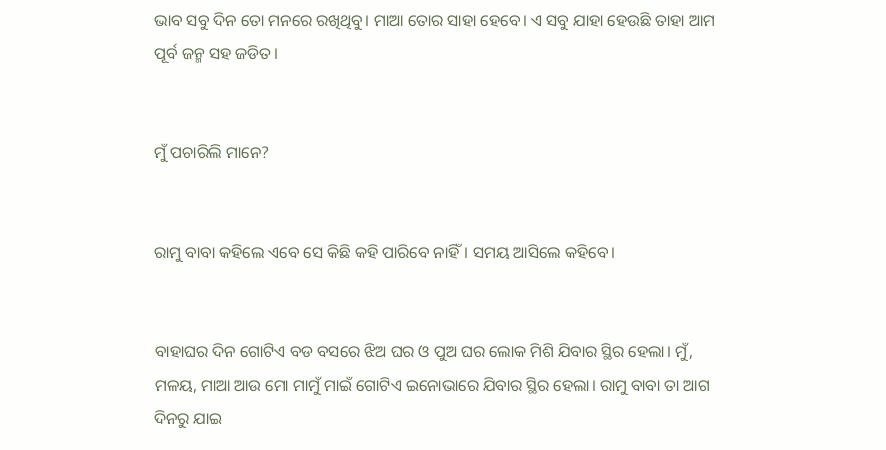ଭାବ ସବୁ ଦିନ ତୋ ମନରେ ରଖିଥିବୁ। ମାଆ ତୋର ସାହା ହେବେ। ଏ ସବୁ ଯାହା ହେଉଛି ତାହା ଆମ ପୂର୍ବ ଜନ୍ମ ସହ ଜଡିତ।


ମୁଁ ପଚାରିଲି ମାନେ?


ରାମୁ ବାବା କହିଲେ ଏବେ ସେ କିଛି କହି ପାରିବେ ନାହିଁ। ସମୟ ଆସିଲେ କହିବେ।


ବାହାଘର ଦିନ ଗୋଟିଏ ବଡ ବସରେ ଝିଅ ଘର ଓ ପୁଅ ଘର ଲୋକ ମିଶି ଯିବାର ସ୍ଥିର ହେଲା। ମୁଁ, ମଳୟ, ମାଆ ଆଉ ମୋ ମାମୁଁ ମାଇଁ ଗୋଟିଏ ଇନୋଭାରେ ଯିବାର ସ୍ଥିର ହେଲା। ରାମୁ ବାବା ତା ଆଗ ଦିନରୁ ଯାଇ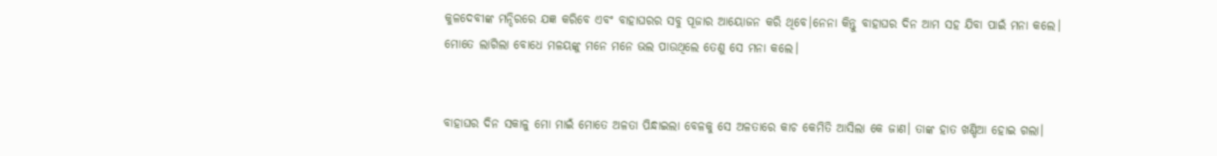କୁଳଦେବୀଙ୍କ ମନ୍ଦିରରେ ଯଜ୍ଞ କରିବେ ଏବଂ ବାହାଘରର ସବୁ ପୂଜାର ଆୟୋଜନ କରି ଥିବେ।ନେନା କିନ୍ତୁ ବାହାଘର ଦିନ ଆମ ସହ ଯିବା ପାଇଁ ମନା କଲେ। ମୋତେ ଲାଗିଲା ବୋଧେ ମଳୟଙ୍କୁ ମନେ ମନେ ଭଲ ପାଉଥିଲେ ତେଣୁ ସେ ମନା କଲେ।


ବାହାଘର ଦିନ ସକାଳୁ ମୋ ମାଇଁ ମୋତେ ଅଳତା ପିନ୍ଧାଇଲା ବେଳକୁ ସେ ଅଳତାରେ କାଚ କେମିତି ଆସିଲା କେ ଜାଣ। ତାଙ୍କ ହାତ ଖଣ୍ଡିଆ ହୋଇ ଗଲା।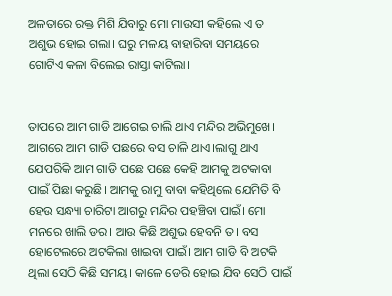ଅଳତାରେ ରକ୍ତ ମିଶି ଯିବାରୁ ମୋ ମାଉସୀ କହିଲେ ଏ ତ ଅଶୁଭ ହୋଇ ଗଲା। ଘରୁ ମଳୟ ବାହାରିବା ସମୟରେ ଗୋଟିଏ କଳା ବିଲେଇ ରାସ୍ତା କାଟିଲା।


ତାପରେ ଆମ ଗାଡି ଆଗେଇ ଚାଲି ଥାଏ ମନ୍ଦିର ଅଭିମୁଖେ। ଆଗରେ ଆମ ଗାଡି ପଛରେ ବସ ଚାଳି ଥାଏ।ଲାଗୁ ଥାଏ ଯେପରିକି ଆମ ଗାଡି ପଛେ ପଛେ କେହି ଆମକୁ ଅଟକାବା ପାଇଁ ପିଛା କରୁଛି। ଆମକୁ ରାମୁ ବାବା କହିଥିଲେ ଯେମିତି ବି ହେଉ ସନ୍ଧ୍ୟା ଚାରିଟା ଆଗରୁ ମନ୍ଦିର ପହଞ୍ଚିବା ପାଇଁ। ମୋ ମନରେ ଖାଲି ଡର। ଆଉ କିଛି ଅଶୁଭ ହେବନି ତ। ବସ ହୋଟେଲରେ ଅଟକିଲା ଖାଇବା ପାଇଁ। ଆମ ଗାଡି ବି ଅଟକି ଥିଲା ସେଠି କିଛି ସମୟ। କାଳେ ଡେରି ହୋଇ ଯିବ ସେଠି ପାଇଁ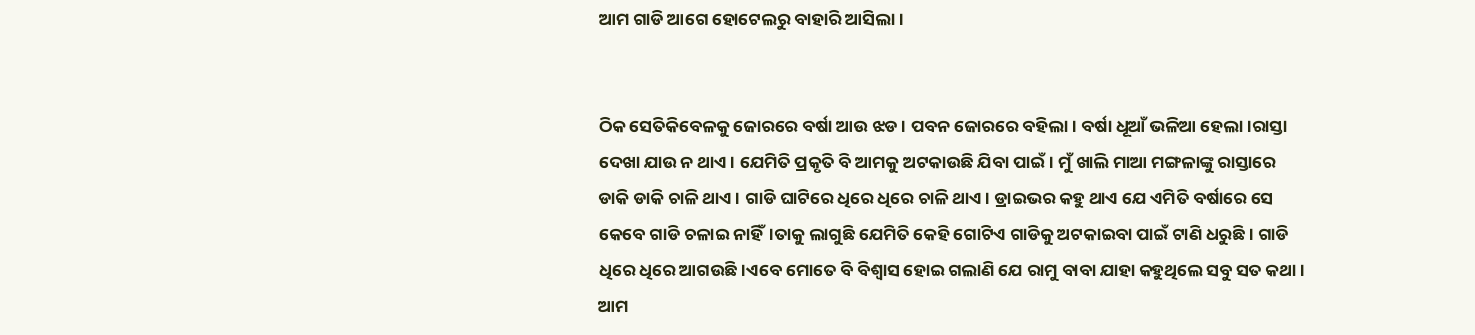ଆମ ଗାଡି ଆଗେ ହୋଟେଲରୁ ବାହାରି ଆସିଲା।


ଠିକ ସେତିକିବେଳକୁ ଜୋରରେ ବର୍ଷା ଆଉ ଝଡ। ପବନ ଜୋରରେ ବହିଲା। ବର୍ଷା ଧୂଆଁ ଭଳିଆ ହେଲା।ରାସ୍ତା ଦେଖା ଯାଉ ନ ଥାଏ। ଯେମିତି ପ୍ରକୃତି ବି ଆମକୁ ଅଟକାଉଛି ଯିବା ପାଇଁ। ମୁଁ ଖାଲି ମାଆ ମଙ୍ଗଳାଙ୍କୁ ରାସ୍ତାରେ ଡାକି ଡାକି ଚାଳି ଥାଏ। ଗାଡି ଘାଟିରେ ଧିରେ ଧିରେ ଚାଳି ଥାଏ। ଡ୍ରାଇଭର କହୁ ଥାଏ ଯେ ଏମିତି ବର୍ଷାରେ ସେ କେବେ ଗାଡି ଚଳାଇ ନାହିଁ।ତାକୁ ଲାଗୁଛି ଯେମିତି କେହି ଗୋଟିଏ ଗାଡିକୁ ଅଟକାଇବା ପାଇଁ ଟାଣି ଧରୁଛି। ଗାଡି ଧିରେ ଧିରେ ଆଗଉଛି।ଏବେ ମୋତେ ବି ବିଶ୍ୱାସ ହୋଇ ଗଲାଣି ଯେ ରାମୁ ବାବା ଯାହା କହୁଥିଲେ ସବୁ ସତ କଥା। ଆମ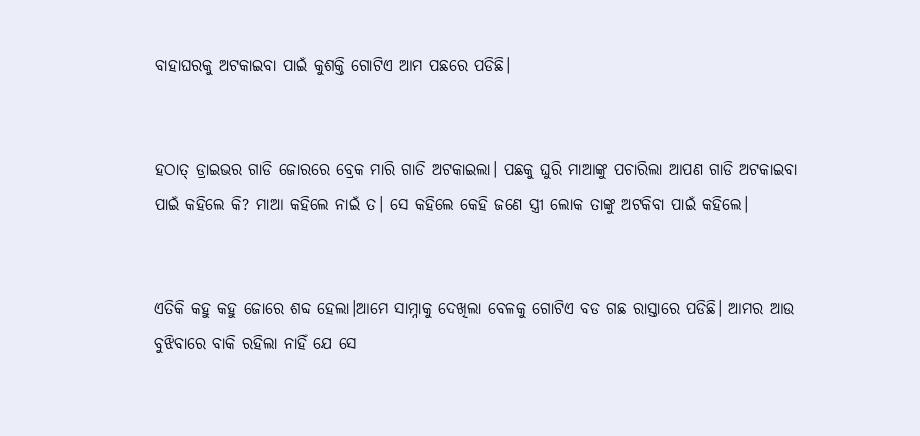ବାହାଘରକୁ ଅଟକାଇବା ପାଇଁ କୁଶକ୍ତି ଗୋଟିଏ ଆମ ପଛରେ ପଡିଛି।


ହଠାତ୍ ଡ୍ରାଇଭର ଗାଡି ଜୋରରେ ବ୍ରେକ ମାରି ଗାଡି ଅଟକାଇଲା। ପଛକୁ ଘୁରି ମାଆଙ୍କୁ ପଚାରିଲା ଆପଣ ଗାଡି ଅଟକାଇବା ପାଇଁ କହିଲେ କି? ମାଆ କହିଲେ ନାଇଁ ତ। ସେ କହିଲେ କେହି ଜଣେ ସ୍ତ୍ରୀ ଲୋକ ତାଙ୍କୁ ଅଟକିବା ପାଇଁ କହିଲେ।


ଏତିକି କହୁ କହୁ ଜୋରେ ଶବ୍ଦ ହେଲା।ଆମେ ସାମ୍ନାକୁ ଦେଖିଲା ବେଳକୁ ଗୋଟିଏ ବଡ ଗଛ ରାସ୍ତାରେ ପଡିଛି। ଆମର ଆଉ ବୁଝିବାରେ ବାକି ରହିଲା ନାହିଁ ଯେ ସେ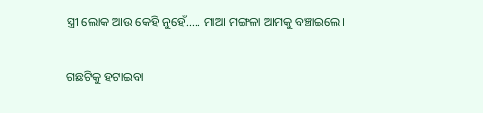ସ୍ତ୍ରୀ ଲୋକ ଆଉ କେହି ନୁହେଁ..... ମାଆ ମଙ୍ଗଳା ଆମକୁ ବଞ୍ଚାଇଲେ।


ଗଛଟିକୁ ହଟାଇବା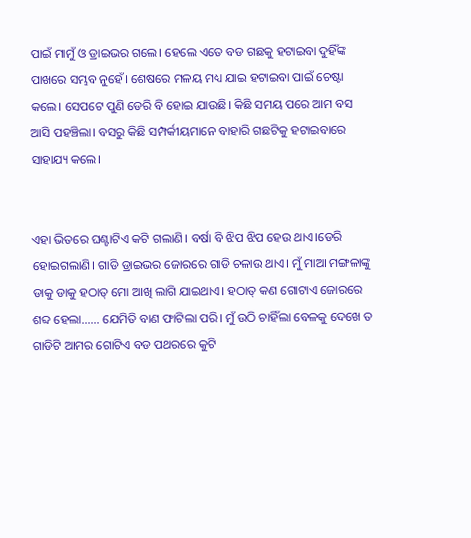ପାଇଁ ମାମୁଁ ଓ ଡ୍ରାଇଭର ଗଲେ। ହେଲେ ଏତେ ବଡ ଗଛକୁ ହଟାଇବା ଦୁହିଁଙ୍କ ପାଖରେ ସମ୍ଭବ ନୁହେଁ। ଶେଷରେ ମଳୟ ମଧ୍ୟ ଯାଇ ହଟାଇବା ପାଇଁ ଚେଷ୍ଟା କଲେ। ସେପଟେ ପୁଣି ଡେରି ବି ହୋଇ ଯାଉଛି। କିଛି ସମୟ ପରେ ଆମ ବସ ଆସି ପହଞ୍ଚିଲା। ବସରୁ କିଛି ସମ୍ପର୍କୀୟମାନେ ବାହାରି ଗଛଟିକୁ ହଟାଇବାରେ ସାହାଯ୍ୟ କଲେ।


ଏହା ଭିତରେ ଘଣ୍ଟାଟିଏ କଟି ଗଲାଣି। ବର୍ଷା ବି ଝିପ ଝିପ ହେଉ ଥାଏ।ଡେରି ହୋଇଗଲାଣି। ଗାଡି ଡ୍ରାଇଭର ଜୋରରେ ଗାଡି ଚଳାଉ ଥାଏ। ମୁଁ ମାଆ ମଙ୍ଗଳାଙ୍କୁ ଡାକୁ ଡାକୁ ହଠାତ୍ ମୋ ଆଖି ଲାଗି ଯାଇଥାଏ। ହଠାତ୍ କଣ ଗୋଟାଏ ଜୋରରେ ଶବ୍ଦ ହେଲା...... ଯେମିତି ବାଣ ଫାଟିଲା ପରି। ମୁଁ ଉଠି ଚାହିଁଲା ବେଳକୁ ଦେଖେ ତ ଗାଡିଟି ଆମର ଗୋଟିଏ ବଡ ପଥରରେ କୁଟି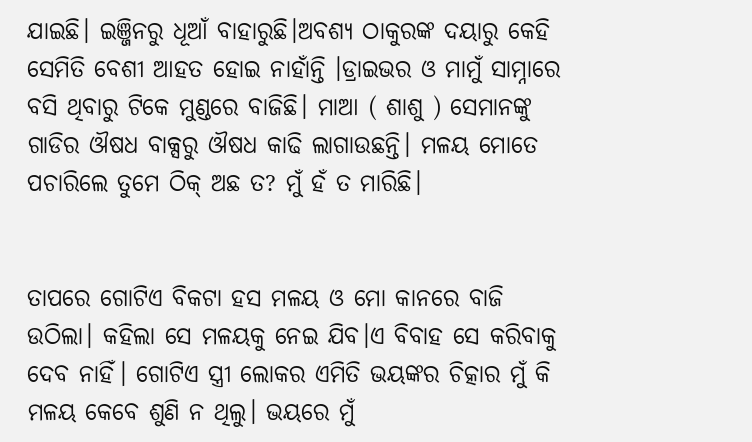ଯାଇଛି। ଇଞ୍ଜିନରୁ ଧୂଆଁ ବାହାରୁଛି।ଅବଶ୍ୟ ଠାକୁରଙ୍କ ଦୟାରୁ କେହି ସେମିତି ବେଶୀ ଆହତ ହୋଇ ନାହାଁନ୍ତି ।ଡ୍ରାଇଭର ଓ ମାମୁଁ ସାମ୍ନାରେ ବସି ଥିବାରୁ ଟିକେ ମୁଣ୍ଡରେ ବାଜିଛି। ମାଆ ( ଶାଶୁ ) ସେମାନଙ୍କୁ ଗାଡିର ଔଷଧ ବାକ୍ସରୁ ଔଷଧ କାଢି ଲାଗାଉଛନ୍ତି। ମଳୟ ମୋତେ ପଚାରିଲେ ତୁମେ ଠିକ୍ ଅଛ ତ? ମୁଁ ହଁ ତ ମାରିଛି।


ତାପରେ ଗୋଟିଏ ବିକଟା ହସ ମଳୟ ଓ ମୋ କାନରେ ବାଜି ଉଠିଲା। କହିଲା ସେ ମଳୟକୁ ନେଇ ଯିବ।ଏ ବିବାହ ସେ କରିବାକୁ ଦେବ ନାହିଁ। ଗୋଟିଏ ସ୍ତ୍ରୀ ଲୋକର ଏମିତି ଭୟଙ୍କର ଚିତ୍କାର ମୁଁ କି ମଳୟ କେବେ ଶୁଣି ନ ଥିଲୁ। ଭୟରେ ମୁଁ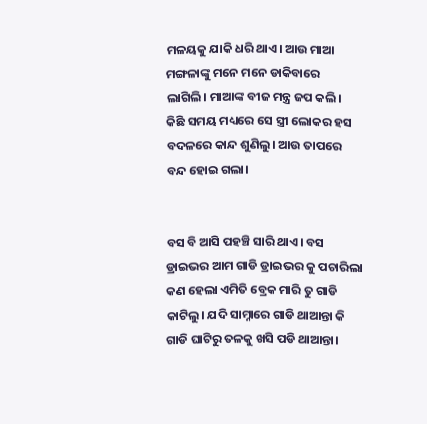ମଳୟକୁ ଯାକି ଧରି ଥାଏ। ଆଉ ମାଆ ମଙ୍ଗଳାଙ୍କୁ ମନେ ମନେ ଡାକିବାରେ ଲାଗିଲି। ମାଆଙ୍କ ବୀଜ ମନ୍ତ୍ର ଜପ କଲି। କିଛି ସମୟ ମଧ୍ୟରେ ସେ ସ୍ତ୍ରୀ ଲୋକର ହସ ବଦଳରେ କାନ୍ଦ ଶୁଣିଲୁ। ଆଉ ତାପରେ ବନ୍ଦ ହୋଇ ଗଲା।


ବସ ବି ଆସି ପହଞ୍ଚି ସାରି ଥାଏ। ବସ ଡ୍ରାଇଭର ଆମ ଗାଡି ଡ୍ରାଇଭର କୁ ପଚାରିଲା କଣ ହେଲା ଏମିତି ବ୍ରେକ ମାରି ତୁ ଗାଡି କାଟିଲୁ। ଯଦି ସାମ୍ନାରେ ଗାଡି ଥାଆନ୍ତା କି ଗାଡି ଘାଟିରୁ ତଳକୁ ଖସି ପଡି ଥାଆନ୍ତା।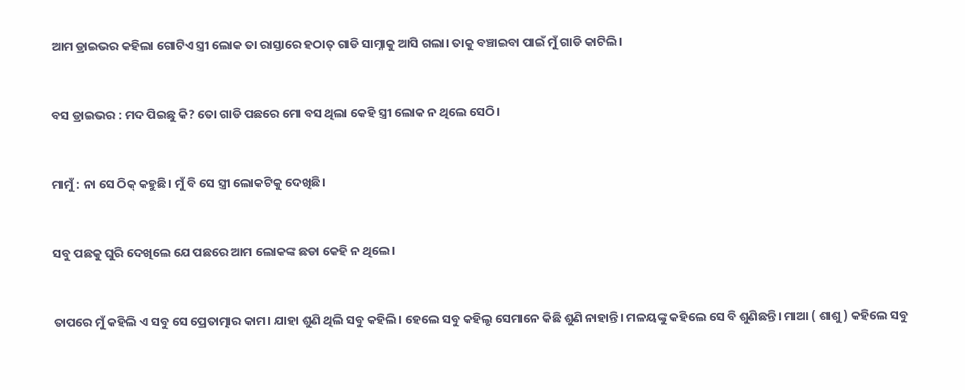ଆମ ଡ୍ରାଇଭର କହିଲା ଗୋଟିଏ ସ୍ତ୍ରୀ ଲୋକ ତା ରାସ୍ତାରେ ହଠାତ୍ ଗାଡି ସାମ୍ନାକୁ ଆସି ଗଲା। ତାକୁ ବଞ୍ଚାଇବା ପାଇଁ ମୁଁ ଗାଡି କାଟିଲି।


ବସ ଡ୍ରାଇଭର : ମଦ ପିଇଛୁ କି? ତୋ ଗାଡି ପଛରେ ମୋ ବସ ଥିଲା କେହି ସ୍ତ୍ରୀ ଲୋକ ନ ଥିଲେ ସେଠି।


ମାମୁଁ : ନା ସେ ଠିକ୍ କହୁଛି। ମୁଁ ବି ସେ ସ୍ତ୍ରୀ ଲୋକଟିକୁ ଦେଖିଛି।


ସବୁ ପଛକୁ ଘୁରି ଦେଖିଲେ ଯେ ପଛରେ ଆମ ଲୋକଙ୍କ ଛଡା କେହି ନ ଥିଲେ।


ତାପରେ ମୁଁ କହିଲି ଏ ସବୁ ସେ ପ୍ରେତାତ୍ମାର କାମ। ଯାହା ଶୁଣି ଥିଲି ସବୁ କହିଲି। ହେଲେ ସବୁ କହିଲୃ ସେମାନେ କିଛି ଶୁଣି ନାହାନ୍ତି। ମଳୟଙ୍କୁ କହିଲେ ସେ ବି ଶୁଣିଛନ୍ତି। ମାଆ ( ଶାଶୁ ) କହିଲେ ସବୁ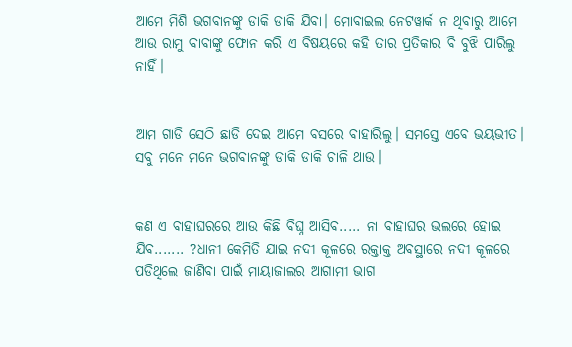ଆମେ ମିଶି ଭଗବାନଙ୍କୁ ଡାକି ଡାକି ଯିବା। ମୋବାଇଲ ନେଟୱାର୍କ ନ ଥିବାରୁ ଆମେ ଆଉ ରାମୁ ବାବାଙ୍କୁ ଫୋନ କରି ଏ ବିଷୟରେ କହି ତାର ପ୍ରତିକାର ବି ବୁଝି ପାରିଲୁ ନାହିଁ।


ଆମ ଗାଡି ସେଠି ଛାଡି ଦେଇ ଆମେ ବସରେ ବାହାରିଲୁ। ସମସ୍ତେ ଏବେ ଭୟଭୀତ। ସବୁ ମନେ ମନେ ଭଗବାନଙ୍କୁ ଡାକି ଡାକି ଚାଳି ଥାଉ।


କଣ ଏ ବାହାଘରରେ ଆଉ କିଛି ବିଘ୍ନ ଆସିବ..... ନା ବାହାଘର ଭଲରେ ହୋଇ ଯିବ....... ?ଧାନୀ କେମିତି ଯାଇ ନଦୀ କୂଳରେ ରକ୍ତାକ୍ତ ଅବସ୍ଥାରେ ନଦୀ କୂଳରେ ପଡିଥିଲେ ଜାଣିବା ପାଇଁ ମାୟାଜାଲର ଆଗାମୀ ଭାଗ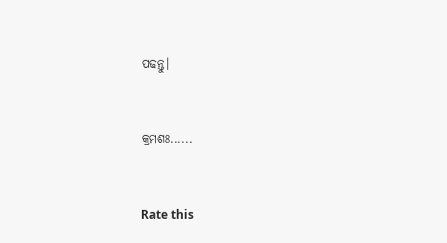ପଢନ୍ତୁ।


କ୍ରମଶଃ......


Rate this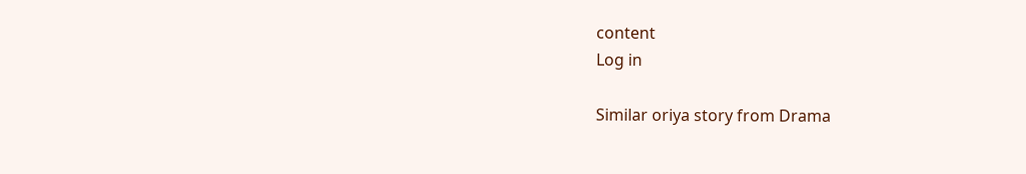content
Log in

Similar oriya story from Drama